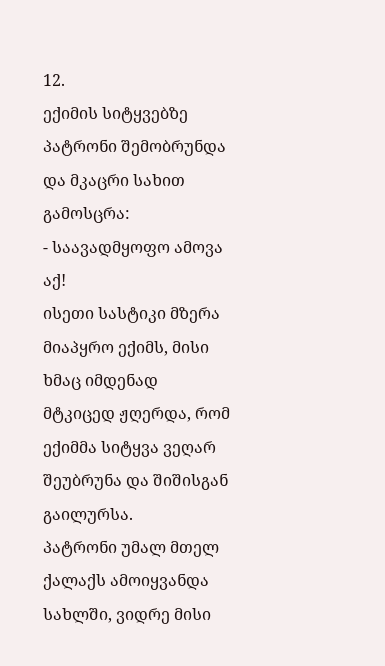12.
ექიმის სიტყვებზე პატრონი შემობრუნდა და მკაცრი სახით გამოსცრა:
- საავადმყოფო ამოვა აქ!
ისეთი სასტიკი მზერა მიაპყრო ექიმს, მისი ხმაც იმდენად მტკიცედ ჟღერდა, რომ ექიმმა სიტყვა ვეღარ შეუბრუნა და შიშისგან გაილურსა.
პატრონი უმალ მთელ ქალაქს ამოიყვანდა სახლში, ვიდრე მისი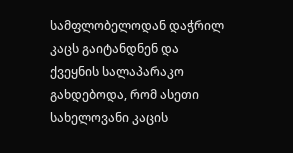სამფლობელოდან დაჭრილ კაცს გაიტანდნენ და ქვეყნის სალაპარაკო გახდებოდა, რომ ასეთი სახელოვანი კაცის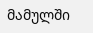მამულში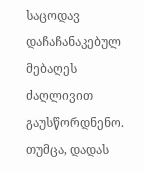საცოდავ დაჩაჩანაკებულ მებაღეს ძაღლივით გაუსწორდნენო.
თუმცა, დადას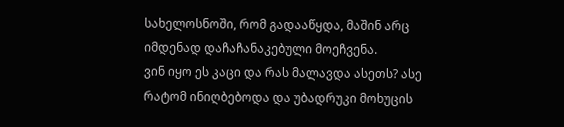სახელოსნოში, რომ გადააწყდა, მაშინ არც იმდენად დაჩაჩანაკებული მოეჩვენა.
ვინ იყო ეს კაცი და რას მალავდა ასეთს? ასე რატომ ინიღბებოდა და უბადრუკი მოხუცის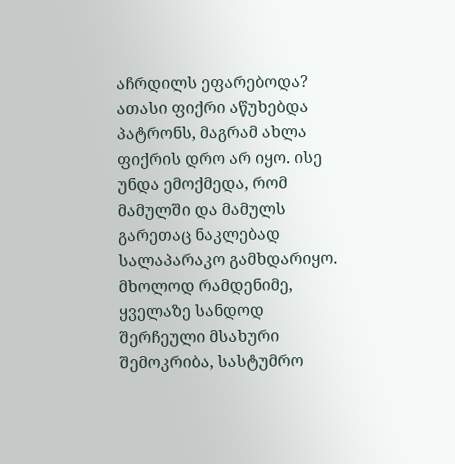აჩრდილს ეფარებოდა?
ათასი ფიქრი აწუხებდა პატრონს, მაგრამ ახლა ფიქრის დრო არ იყო. ისე უნდა ემოქმედა, რომ მამულში და მამულს გარეთაც ნაკლებად სალაპარაკო გამხდარიყო.
მხოლოდ რამდენიმე, ყველაზე სანდოდ შერჩეული მსახური შემოკრიბა, სასტუმრო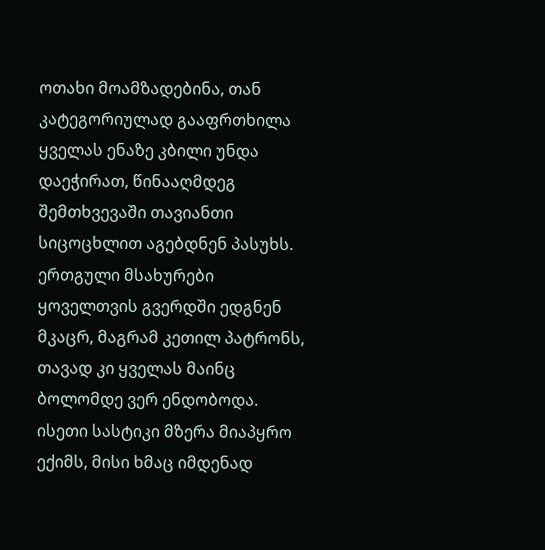ოთახი მოამზადებინა, თან კატეგორიულად გააფრთხილა ყველას ენაზე კბილი უნდა დაეჭირათ, წინააღმდეგ შემთხვევაში თავიანთი სიცოცხლით აგებდნენ პასუხს. ერთგული მსახურები ყოველთვის გვერდში ედგნენ მკაცრ, მაგრამ კეთილ პატრონს, თავად კი ყველას მაინც ბოლომდე ვერ ენდობოდა.
ისეთი სასტიკი მზერა მიაპყრო ექიმს, მისი ხმაც იმდენად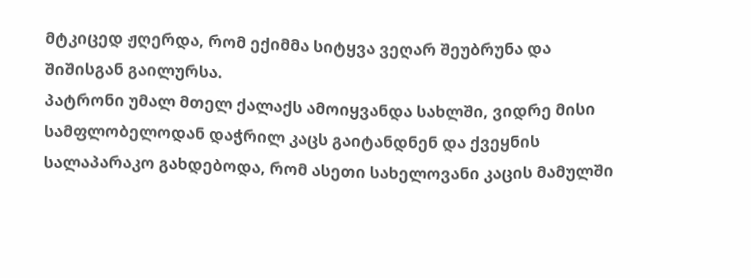მტკიცედ ჟღერდა, რომ ექიმმა სიტყვა ვეღარ შეუბრუნა და შიშისგან გაილურსა.
პატრონი უმალ მთელ ქალაქს ამოიყვანდა სახლში, ვიდრე მისი სამფლობელოდან დაჭრილ კაცს გაიტანდნენ და ქვეყნის სალაპარაკო გახდებოდა, რომ ასეთი სახელოვანი კაცის მამულში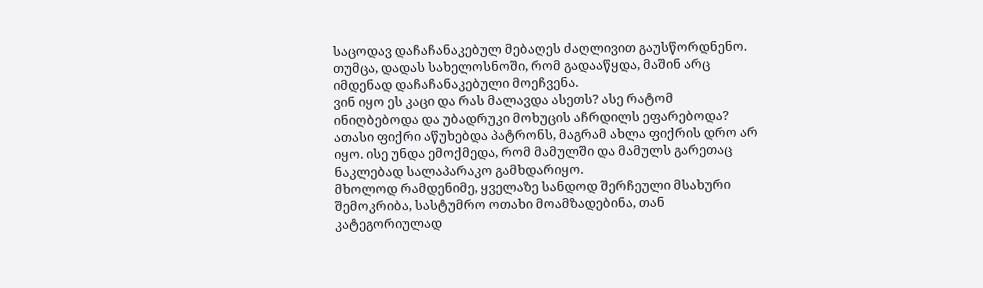საცოდავ დაჩაჩანაკებულ მებაღეს ძაღლივით გაუსწორდნენო.
თუმცა, დადას სახელოსნოში, რომ გადააწყდა, მაშინ არც იმდენად დაჩაჩანაკებული მოეჩვენა.
ვინ იყო ეს კაცი და რას მალავდა ასეთს? ასე რატომ ინიღბებოდა და უბადრუკი მოხუცის აჩრდილს ეფარებოდა?
ათასი ფიქრი აწუხებდა პატრონს, მაგრამ ახლა ფიქრის დრო არ იყო. ისე უნდა ემოქმედა, რომ მამულში და მამულს გარეთაც ნაკლებად სალაპარაკო გამხდარიყო.
მხოლოდ რამდენიმე, ყველაზე სანდოდ შერჩეული მსახური შემოკრიბა, სასტუმრო ოთახი მოამზადებინა, თან კატეგორიულად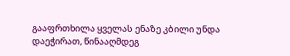გააფრთხილა ყველას ენაზე კბილი უნდა დაეჭირათ, წინააღმდეგ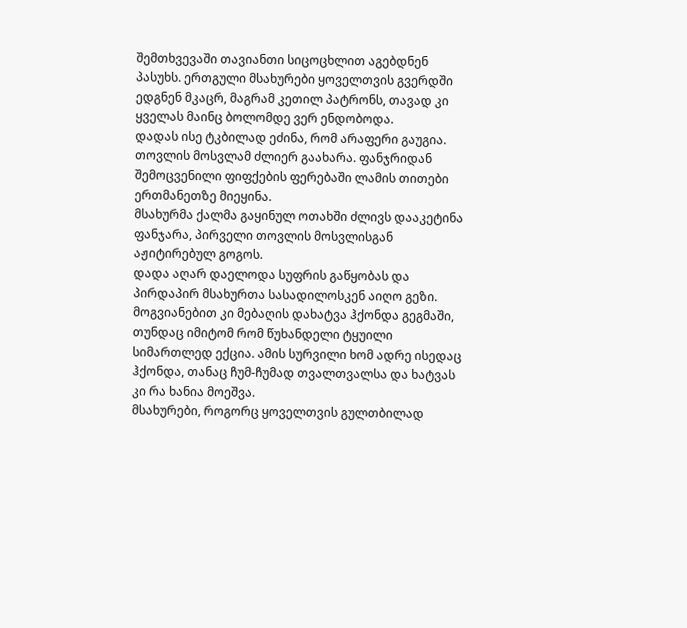შემთხვევაში თავიანთი სიცოცხლით აგებდნენ პასუხს. ერთგული მსახურები ყოველთვის გვერდში ედგნენ მკაცრ, მაგრამ კეთილ პატრონს, თავად კი ყველას მაინც ბოლომდე ვერ ენდობოდა.
დადას ისე ტკბილად ეძინა, რომ არაფერი გაუგია. თოვლის მოსვლამ ძლიერ გაახარა. ფანჯრიდან შემოცვენილი ფიფქების ფერებაში ლამის თითები ერთმანეთზე მიეყინა.
მსახურმა ქალმა გაყინულ ოთახში ძლივს დააკეტინა ფანჯარა, პირველი თოვლის მოსვლისგან აჟიტირებულ გოგოს.
დადა აღარ დაელოდა სუფრის გაწყობას და პირდაპირ მსახურთა სასადილოსკენ აიღო გეზი. მოგვიანებით კი მებაღის დახატვა ჰქონდა გეგმაში, თუნდაც იმიტომ რომ წუხანდელი ტყუილი სიმართლედ ექცია. ამის სურვილი ხომ ადრე ისედაც ჰქონდა, თანაც ჩუმ-ჩუმად თვალთვალსა და ხატვას კი რა ხანია მოეშვა.
მსახურები, როგორც ყოველთვის გულთბილად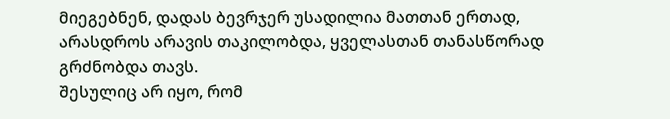მიეგებნენ, დადას ბევრჯერ უსადილია მათთან ერთად, არასდროს არავის თაკილობდა, ყველასთან თანასწორად გრძნობდა თავს.
შესულიც არ იყო, რომ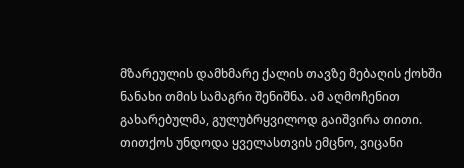მზარეულის დამხმარე ქალის თავზე მებაღის ქოხში ნანახი თმის სამაგრი შენიშნა. ამ აღმოჩენით გახარებულმა, გულუბრყვილოდ გაიშვირა თითი. თითქოს უნდოდა ყველასთვის ემცნო, ვიცანი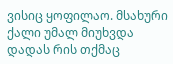ვისიც ყოფილაო. მსახური ქალი უმალ მიუხვდა დადას რის თქმაც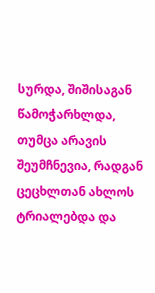სურდა, შიშისაგან წამოჭარხლდა, თუმცა არავის შეუმჩნევია, რადგან ცეცხლთან ახლოს ტრიალებდა და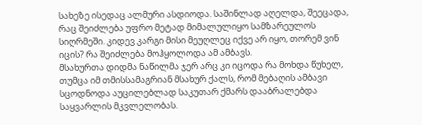სახეზე ისედაც ალმური ასდიოდა. საშინლად აღელდა, შეეცადა, რაც შეიძლება უფრო მეტად მიმალულიყო სამზარეულოს სიღრმეში. კიდევ კარგი მისი მეუღლეც იქვე არ იყო, თორემ ვინ იცის? რა შეიძლება მოჰყოლოდა ამ ამბავს.
მსახურთა დიდმა ნაწილმა ჯერ არც კი იცოდა რა მოხდა წუხელ, თუმცა იმ თმისსამაგრიან მსახურ ქალს, რომ მებაღის ამბავი სცოდნოდა აუცილებლად საკუთარ ქმარს დააბრალებდა საყვარლის მკვლელობას.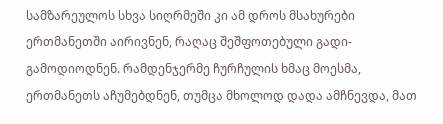სამზარეულოს სხვა სიღრმეში კი ამ დროს მსახურები ერთმანეთში აირივნენ, რაღაც შეშფოთებული გადი-გამოდიოდნენ. რამდენჯერმე ჩურჩულის ხმაც მოესმა, ერთმანეთს აჩუმებდნენ, თუმცა მხოლოდ დადა ამჩნევდა, მათ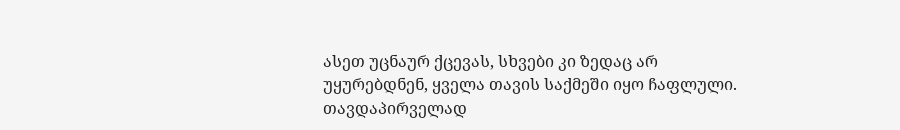ასეთ უცნაურ ქცევას, სხვები კი ზედაც არ უყურებდნენ, ყველა თავის საქმეში იყო ჩაფლული.
თავდაპირველად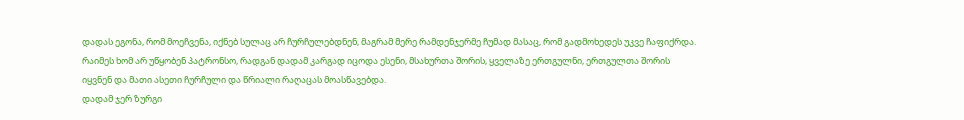დადას ეგონა, რომ მოეჩვენა, იქნებ სულაც არ ჩურჩულებდნენ, მაგრამ მერე რამდენჯერმე ჩუმად მასაც, რომ გადმოხედეს უკვე ჩაფიქრდა. რაიმეს ხომ არ უწყობენ პატრონსო, რადგან დადამ კარგად იცოდა ესენი, მსახურთა შორის, ყველაზე ერთგულნი, ერთგულთა შორის იყვნენ და მათი ასეთი ჩურჩული და წრიალი რაღაცას მოასწავებდა.
დადამ ჯერ ზურგი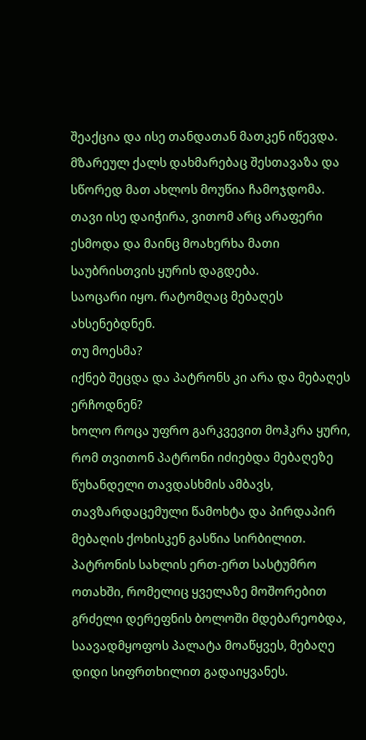შეაქცია და ისე თანდათან მათკენ იწევდა. მზარეულ ქალს დახმარებაც შესთავაზა და სწორედ მათ ახლოს მოუწია ჩამოჯდომა. თავი ისე დაიჭირა, ვითომ არც არაფერი ესმოდა და მაინც მოახერხა მათი საუბრისთვის ყურის დაგდება.
საოცარი იყო. რატომღაც მებაღეს ახსენებდნენ.
თუ მოესმა?
იქნებ შეცდა და პატრონს კი არა და მებაღეს ერჩოდნენ?
ხოლო როცა უფრო გარკვევით მოჰკრა ყური, რომ თვითონ პატრონი იძიებდა მებაღეზე წუხანდელი თავდასხმის ამბავს, თავზარდაცემული წამოხტა და პირდაპირ მებაღის ქოხისკენ გასწია სირბილით.
პატრონის სახლის ერთ-ერთ სასტუმრო ოთახში, რომელიც ყველაზე მოშორებით გრძელი დერეფნის ბოლოში მდებარეობდა, საავადმყოფოს პალატა მოაწყვეს, მებაღე დიდი სიფრთხილით გადაიყვანეს.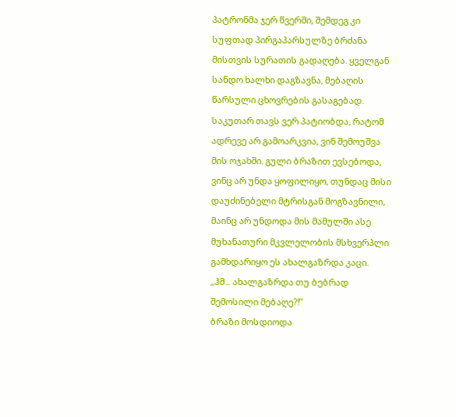პატრონმა ჯერ წვერში, შემდეგ კი სუფთად პირგაპარსულზე ბრძანა მისთვის სურათის გადაღება. ყველგან სანდო ხალხი დაგზავნა, მებაღის წარსული ცხოვრების გასაგებად.
საკუთარ თავს ვერ პატიობდა, რატომ ადრევე არ გამოარკვია, ვინ შემოუშვა მის ოჯახში. გული ბრაზით ევსებოდა, ვინც არ უნდა ყოფილიყო, თუნდაც მისი დაუძინებელი მტრისგან მოგზავნილი, მაინც არ უნდოდა მის მამულში ასე მუხანათური მკვლელობის მსხვერპლი გამხდარიყო ეს ახალგაზრდა კაცი.
,,ჰმ... ახალგაზრდა თუ ბებრად შემოსილი მებაღე?!’’
ბრაზი მოსდიოდა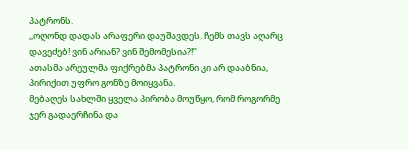პატრონს.
,,ოღონდ დადას არაფერი დაუშავდეს. ჩემს თავს აღარც დავეძებ! ვინ არიან? ვინ შემომესია?!’’
ათასმა არეულმა ფიქრებმა პატრონი კი არ დააბნია, პირიქით უფრო გონზე მოიყვანა.
მებაღეს სახლში ყველა პირობა მოუწყო, რომ როგორმე ჯერ გადაერჩინა და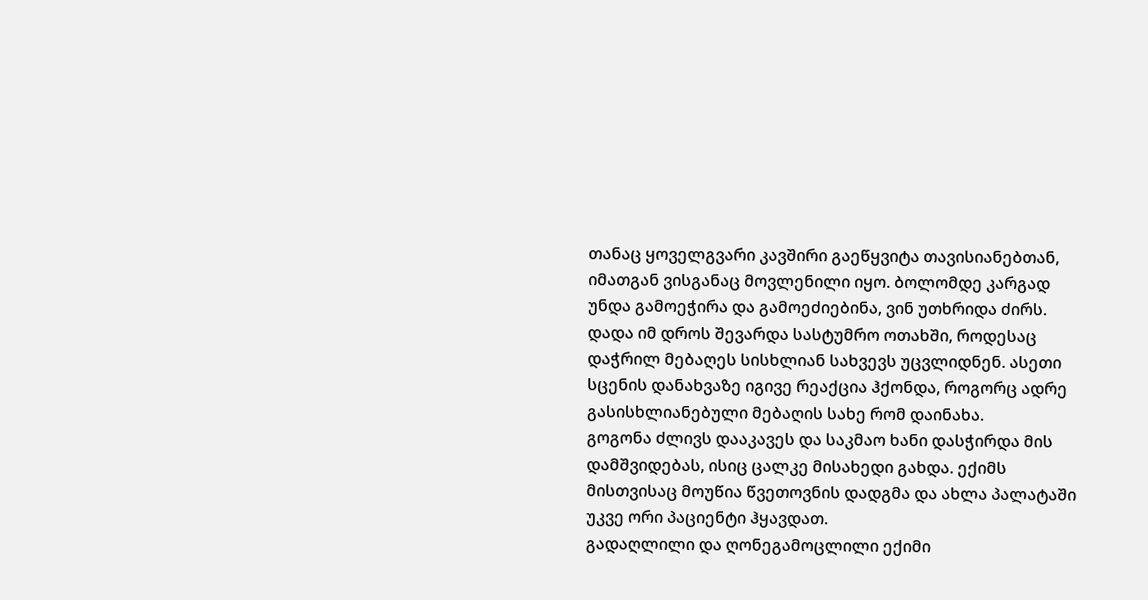თანაც ყოველგვარი კავშირი გაეწყვიტა თავისიანებთან, იმათგან ვისგანაც მოვლენილი იყო. ბოლომდე კარგად უნდა გამოეჭირა და გამოეძიებინა, ვინ უთხრიდა ძირს.
დადა იმ დროს შევარდა სასტუმრო ოთახში, როდესაც დაჭრილ მებაღეს სისხლიან სახვევს უცვლიდნენ. ასეთი სცენის დანახვაზე იგივე რეაქცია ჰქონდა, როგორც ადრე გასისხლიანებული მებაღის სახე რომ დაინახა.
გოგონა ძლივს დააკავეს და საკმაო ხანი დასჭირდა მის დამშვიდებას, ისიც ცალკე მისახედი გახდა. ექიმს მისთვისაც მოუწია წვეთოვნის დადგმა და ახლა პალატაში უკვე ორი პაციენტი ჰყავდათ.
გადაღლილი და ღონეგამოცლილი ექიმი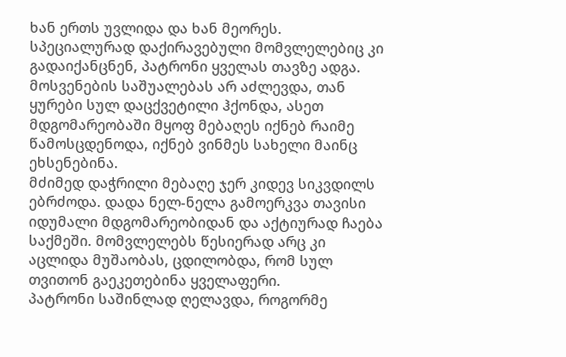ხან ერთს უვლიდა და ხან მეორეს. სპეციალურად დაქირავებული მომვლელებიც კი გადაიქანცნენ, პატრონი ყველას თავზე ადგა. მოსვენების საშუალებას არ აძლევდა, თან ყურები სულ დაცქვეტილი ჰქონდა, ასეთ მდგომარეობაში მყოფ მებაღეს იქნებ რაიმე წამოსცდენოდა, იქნებ ვინმეს სახელი მაინც ეხსენებინა.
მძიმედ დაჭრილი მებაღე ჯერ კიდევ სიკვდილს ებრძოდა. დადა ნელ-ნელა გამოერკვა თავისი იდუმალი მდგომარეობიდან და აქტიურად ჩაება საქმეში. მომვლელებს წესიერად არც კი აცლიდა მუშაობას, ცდილობდა, რომ სულ თვითონ გაეკეთებინა ყველაფერი.
პატრონი საშინლად ღელავდა, როგორმე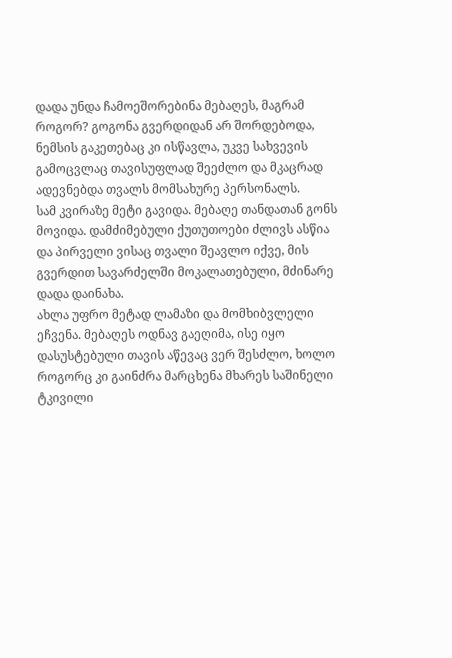დადა უნდა ჩამოეშორებინა მებაღეს, მაგრამ როგორ? გოგონა გვერდიდან არ შორდებოდა, ნემსის გაკეთებაც კი ისწავლა, უკვე სახვევის გამოცვლაც თავისუფლად შეეძლო და მკაცრად ადევნებდა თვალს მომსახურე პერსონალს.
სამ კვირაზე მეტი გავიდა. მებაღე თანდათან გონს მოვიდა. დამძიმებული ქუთუთოები ძლივს ასწია და პირველი ვისაც თვალი შეავლო იქვე, მის გვერდით სავარძელში მოკალათებული, მძინარე დადა დაინახა.
ახლა უფრო მეტად ლამაზი და მომხიბვლელი ეჩვენა. მებაღეს ოდნავ გაეღიმა, ისე იყო დასუსტებული თავის აწევაც ვერ შესძლო, ხოლო როგორც კი გაინძრა მარცხენა მხარეს საშინელი ტკივილი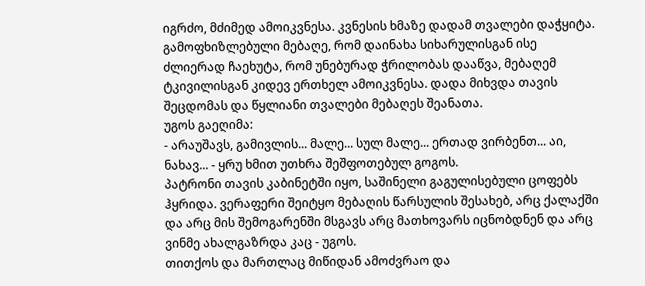იგრძო, მძიმედ ამოიკვნესა. კვნესის ხმაზე დადამ თვალები დაჭყიტა. გამოფხიზლებული მებაღე, რომ დაინახა სიხარულისგან ისე ძლიერად ჩაეხუტა, რომ უნებურად ჭრილობას დააწვა, მებაღემ ტკივილისგან კიდევ ერთხელ ამოიკვნესა. დადა მიხვდა თავის შეცდომას და წყლიანი თვალები მებაღეს შეანათა.
უგოს გაეღიმა:
- არაუშავს, გამივლის... მალე... სულ მალე... ერთად ვირბენთ... აი, ნახავ... - ყრუ ხმით უთხრა შეშფოთებულ გოგოს.
პატრონი თავის კაბინეტში იყო, საშინელი გაგულისებული ცოფებს ჰყრიდა. ვერაფერი შეიტყო მებაღის წარსულის შესახებ, არც ქალაქში და არც მის შემოგარენში მსგავს არც მათხოვარს იცნობდნენ და არც ვინმე ახალგაზრდა კაც - უგოს.
თითქოს და მართლაც მიწიდან ამოძვრაო და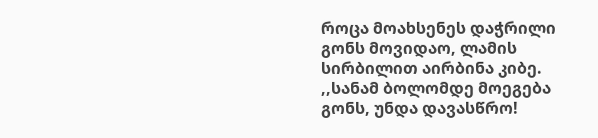როცა მოახსენეს დაჭრილი გონს მოვიდაო, ლამის სირბილით აირბინა კიბე.
,,სანამ ბოლომდე მოეგება გონს, უნდა დავასწრო!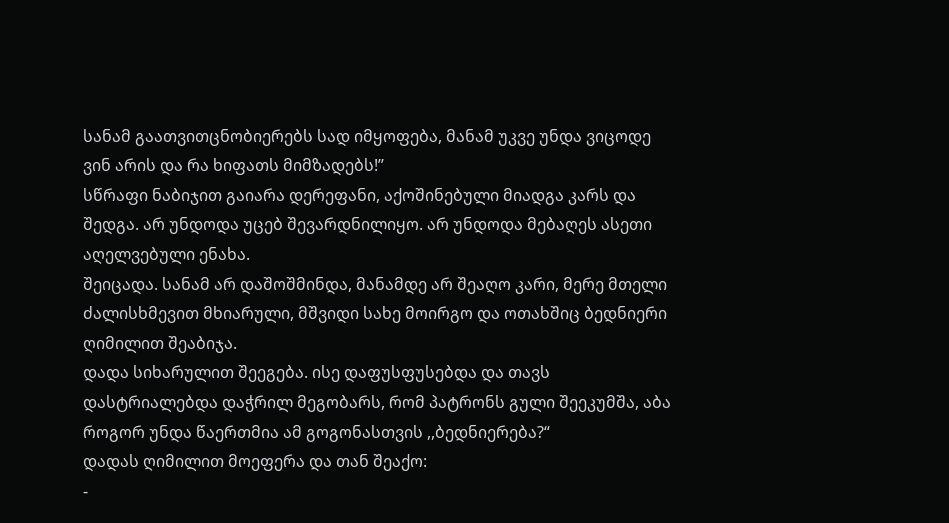სანამ გაათვითცნობიერებს სად იმყოფება, მანამ უკვე უნდა ვიცოდე ვინ არის და რა ხიფათს მიმზადებს!’’
სწრაფი ნაბიჯით გაიარა დერეფანი, აქოშინებული მიადგა კარს და შედგა. არ უნდოდა უცებ შევარდნილიყო. არ უნდოდა მებაღეს ასეთი აღელვებული ენახა.
შეიცადა. სანამ არ დაშოშმინდა, მანამდე არ შეაღო კარი, მერე მთელი ძალისხმევით მხიარული, მშვიდი სახე მოირგო და ოთახშიც ბედნიერი ღიმილით შეაბიჯა.
დადა სიხარულით შეეგება. ისე დაფუსფუსებდა და თავს დასტრიალებდა დაჭრილ მეგობარს, რომ პატრონს გული შეეკუმშა, აბა როგორ უნდა წაერთმია ამ გოგონასთვის ,,ბედნიერება?“
დადას ღიმილით მოეფერა და თან შეაქო:
-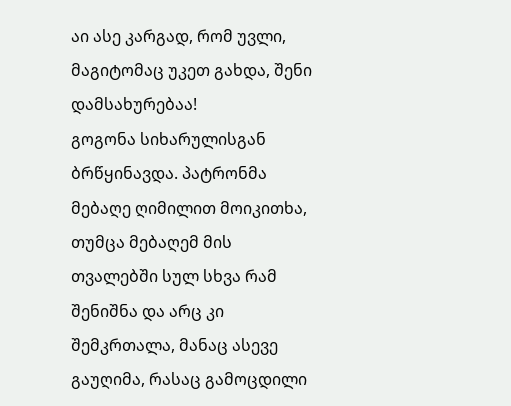აი ასე კარგად, რომ უვლი, მაგიტომაც უკეთ გახდა, შენი დამსახურებაა!
გოგონა სიხარულისგან ბრწყინავდა. პატრონმა მებაღე ღიმილით მოიკითხა, თუმცა მებაღემ მის თვალებში სულ სხვა რამ შენიშნა და არც კი შემკრთალა, მანაც ასევე გაუღიმა, რასაც გამოცდილი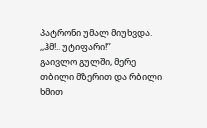პატრონი უმალ მიუხვდა.
,,ჰმ!.. უტიფარი!’’
გაივლო გულში, მერე თბილი მზერით და რბილი ხმით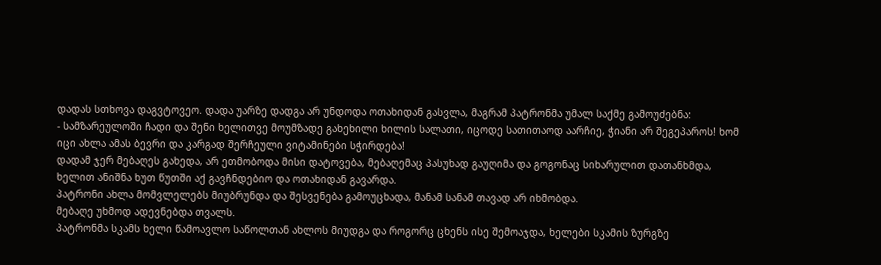დადას სთხოვა დაგვტოვეო. დადა უარზე დადგა არ უნდოდა ოთახიდან გასვლა, მაგრამ პატრონმა უმალ საქმე გამოუძებნა:
- სამზარეულოში ჩადი და შენი ხელითვე მოუმზადე გახეხილი ხილის სალათი, იცოდე სათითაოდ აარჩიე, ჭიანი არ შეგეპაროს! ხომ იცი ახლა ამას ბევრი და კარგად შერჩეული ვიტამინები სჭირდება!
დადამ ჯერ მებაღეს გახედა, არ ეთმობოდა მისი დატოვება, მებაღემაც პასუხად გაუღიმა და გოგონაც სიხარულით დათანხმდა, ხელით ანიშნა ხუთ წუთში აქ გავჩნდებიო და ოთახიდან გავარდა.
პატრონი ახლა მომვლელებს მიუბრუნდა და შესვენება გამოუცხადა, მანამ სანამ თავად არ იხმობდა.
მებაღე უხმოდ ადევნებდა თვალს.
პატრონმა სკამს ხელი წამოავლო საწოლთან ახლოს მიუდგა და როგორც ცხენს ისე შემოაჯდა, ხელები სკამის ზურგზე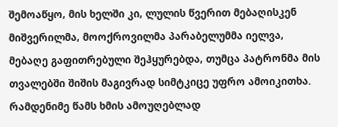შემოაწყო, მის ხელში კი, ლულის წვერით მებაღისკენ მიშვერილმა, მოოქროვილმა პარაბელუმმა იელვა,
მებაღე გაფითრებული შეჰყურებდა, თუმცა პატრონმა მის თვალებში შიშის მაგივრად სიმტკიცე უფრო ამოიკითხა. რამდენიმე წამს ხმის ამოუღებლად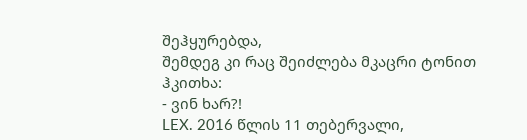შეჰყურებდა,
შემდეგ კი რაც შეიძლება მკაცრი ტონით ჰკითხა:
- ვინ ხარ?!
LEX. 2016 წლის 11 თებერვალი,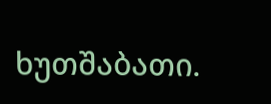ხუთშაბათი.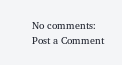No comments:
Post a Comment